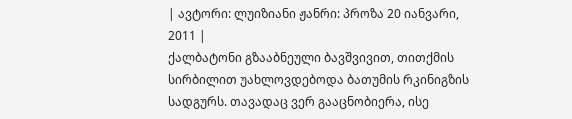| ავტორი: ლუიზიანი ჟანრი: პროზა 20 იანვარი, 2011 |
ქალბატონი გზააბნეული ბავშვივით, თითქმის სირბილით უახლოვდებოდა ბათუმის რკინიგზის სადგურს. თავადაც ვერ გააცნობიერა, ისე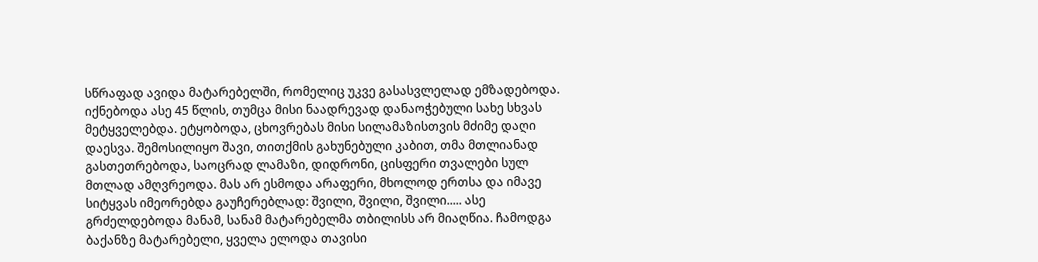სწრაფად ავიდა მატარებელში, რომელიც უკვე გასასვლელად ემზადებოდა. იქნებოდა ასე 45 წლის, თუმცა მისი ნაადრევად დანაოჭებული სახე სხვას მეტყველებდა. ეტყობოდა, ცხოვრებას მისი სილამაზისთვის მძიმე დაღი დაესვა. შემოსილიყო შავი, თითქმის გახუნებული კაბით, თმა მთლიანად გასთეთრებოდა, საოცრად ლამაზი, დიდრონი, ცისფერი თვალები სულ მთლად ამღვრეოდა. მას არ ესმოდა არაფერი, მხოლოდ ერთსა და იმავე სიტყვას იმეორებდა გაუჩერებლად: შვილი, შვილი, შვილი..... ასე გრძელდებოდა მანამ, სანამ მატარებელმა თბილისს არ მიაღწია. ჩამოდგა ბაქანზე მატარებელი, ყველა ელოდა თავისი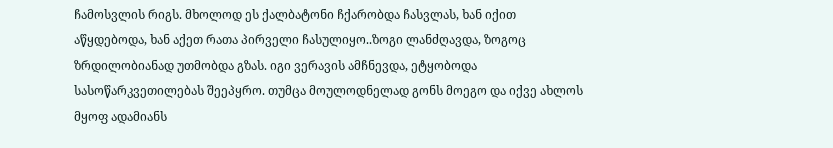ჩამოსვლის რიგს. მხოლოდ ეს ქალბატონი ჩქარობდა ჩასვლას, ხან იქით აწყდებოდა, ხან აქეთ რათა პირველი ჩასულიყო..ზოგი ლანძღავდა, ზოგოც ზრდილობიანად უთმობდა გზას. იგი ვერავის ამჩნევდა, ეტყობოდა სასოწარკვეთილებას შეეპყრო. თუმცა მოულოდნელად გონს მოეგო და იქვე ახლოს მყოფ ადამიანს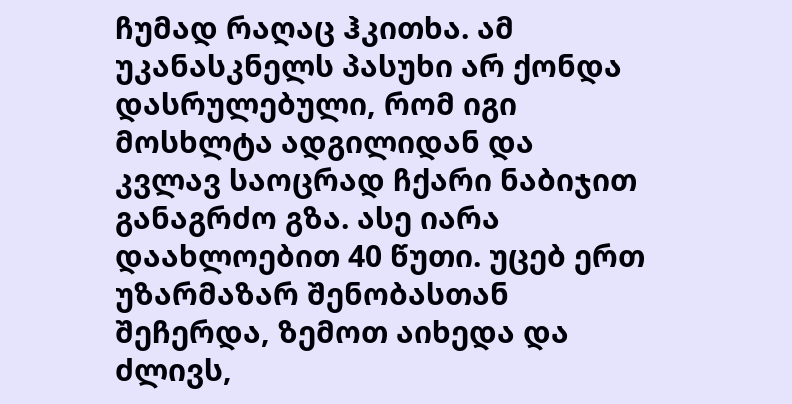ჩუმად რაღაც ჰკითხა. ამ უკანასკნელს პასუხი არ ქონდა დასრულებული, რომ იგი მოსხლტა ადგილიდან და კვლავ საოცრად ჩქარი ნაბიჯით განაგრძო გზა. ასე იარა დაახლოებით 40 წუთი. უცებ ერთ უზარმაზარ შენობასთან შეჩერდა, ზემოთ აიხედა და ძლივს,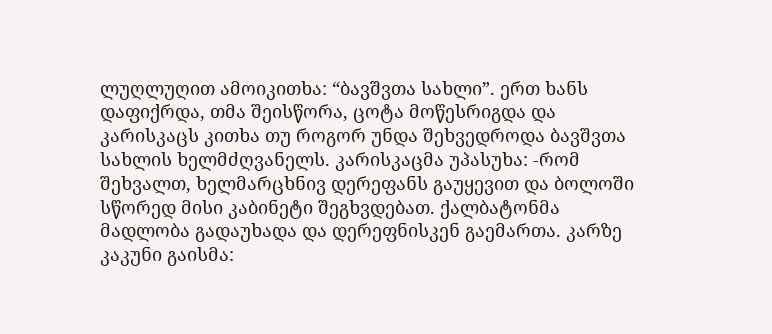ლუღლუღით ამოიკითხა: “ბავშვთა სახლი”. ერთ ხანს დაფიქრდა, თმა შეისწორა, ცოტა მოწესრიგდა და კარისკაცს კითხა თუ როგორ უნდა შეხვედროდა ბავშვთა სახლის ხელმძღვანელს. კარისკაცმა უპასუხა: -რომ შეხვალთ, ხელმარცხნივ დერეფანს გაუყევით და ბოლოში სწორედ მისი კაბინეტი შეგხვდებათ. ქალბატონმა მადლობა გადაუხადა და დერეფნისკენ გაემართა. კარზე კაკუნი გაისმა: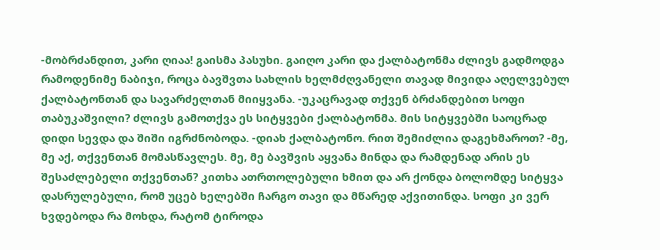-მობრძანდით, კარი ღიაა! გაისმა პასუხი. გაიღო კარი და ქალბატონმა ძლივს გადმოდგა რამოდენიმე ნაბიჯი, როცა ბავშვთა სახლის ხელმძღვანელი თავად მივიდა აღელვებულ ქალბატონთან და სავარძელთან მიიყვანა. -უკაცრავად თქვენ ბრძანდებით სოფი თაბუკაშვილი? ძლივს გამოთქვა ეს სიტყვები ქალბატონმა. მის სიტყვებში საოცრად დიდი სევდა და შიში იგრძნობოდა. -დიახ ქალბატონო. რით შემიძლია დაგეხმაროთ? -მე, მე აქ, თქვენთან მომასწავლეს. მე, მე ბავშვის აყვანა მინდა და რამდენად არის ეს შესაძლებელი თქვენთან? კითხა ათრთოლებული ხმით და არ ქონდა ბოლომდე სიტყვა დასრულებული, რომ უცებ ხელებში ჩარგო თავი და მწარედ აქვითინდა. სოფი კი ვერ ხვდებოდა რა მოხდა, რატომ ტიროდა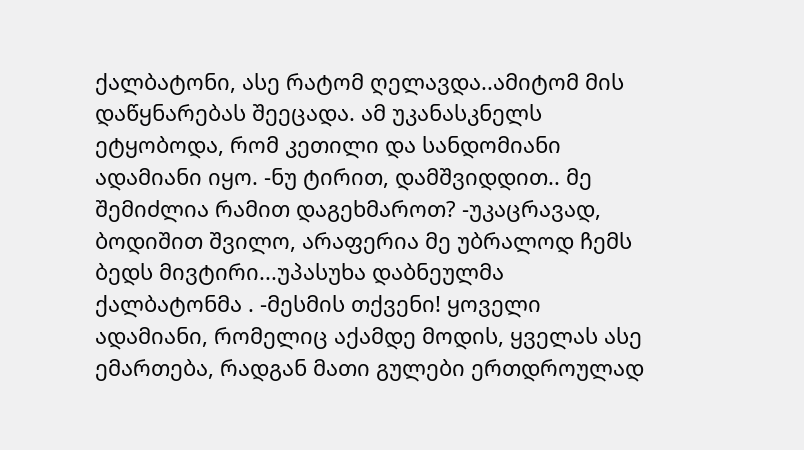ქალბატონი, ასე რატომ ღელავდა..ამიტომ მის დაწყნარებას შეეცადა. ამ უკანასკნელს ეტყობოდა, რომ კეთილი და სანდომიანი ადამიანი იყო. -ნუ ტირით, დამშვიდდით.. მე შემიძლია რამით დაგეხმაროთ? -უკაცრავად, ბოდიშით შვილო, არაფერია მე უბრალოდ ჩემს ბედს მივტირი...უპასუხა დაბნეულმა ქალბატონმა . -მესმის თქვენი! ყოველი ადამიანი, რომელიც აქამდე მოდის, ყველას ასე ემართება, რადგან მათი გულები ერთდროულად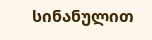სინანულით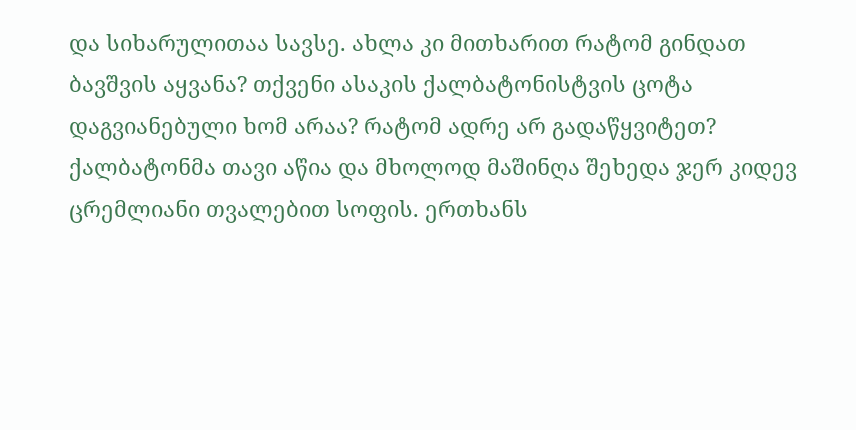და სიხარულითაა სავსე. ახლა კი მითხარით რატომ გინდათ ბავშვის აყვანა? თქვენი ასაკის ქალბატონისტვის ცოტა დაგვიანებული ხომ არაა? რატომ ადრე არ გადაწყვიტეთ? ქალბატონმა თავი აწია და მხოლოდ მაშინღა შეხედა ჯერ კიდევ ცრემლიანი თვალებით სოფის. ერთხანს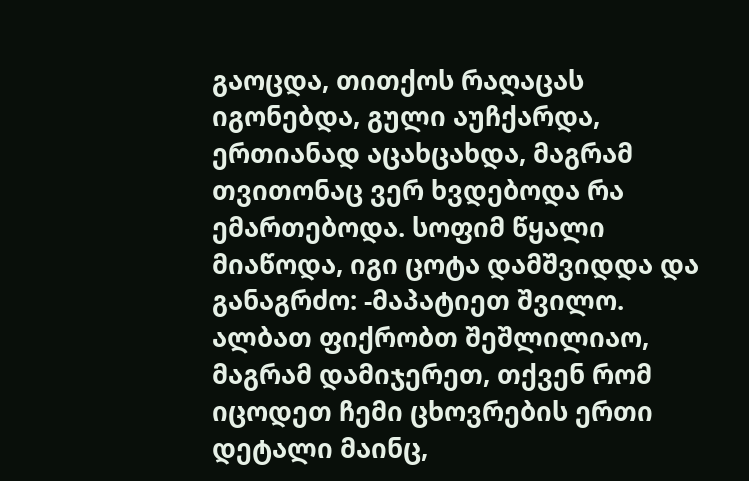გაოცდა, თითქოს რაღაცას იგონებდა, გული აუჩქარდა, ერთიანად აცახცახდა, მაგრამ თვითონაც ვერ ხვდებოდა რა ემართებოდა. სოფიმ წყალი მიაწოდა, იგი ცოტა დამშვიდდა და განაგრძო: -მაპატიეთ შვილო. ალბათ ფიქრობთ შეშლილიაო, მაგრამ დამიჯერეთ, თქვენ რომ იცოდეთ ჩემი ცხოვრების ერთი დეტალი მაინც,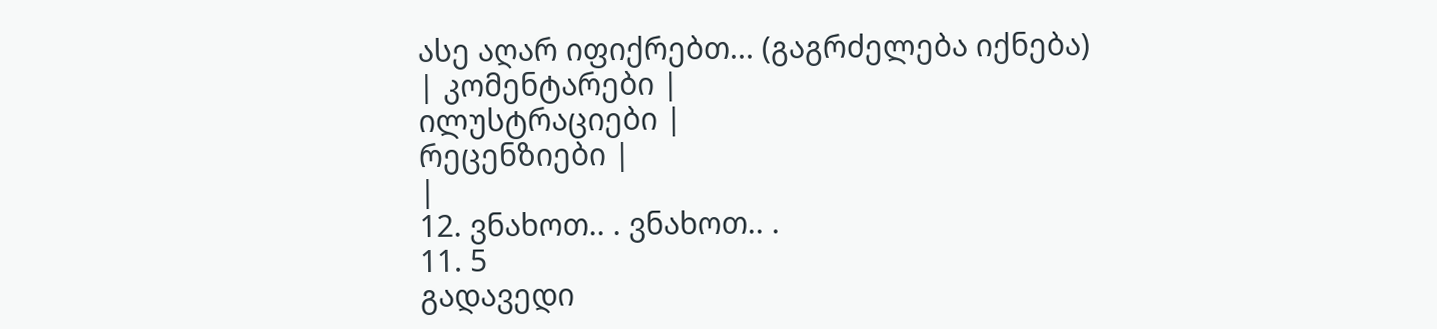ასე აღარ იფიქრებთ... (გაგრძელება იქნება)
| კომენტარები |
ილუსტრაციები |
რეცენზიები |
|
12. ვნახოთ.. . ვნახოთ.. .
11. 5
გადავედი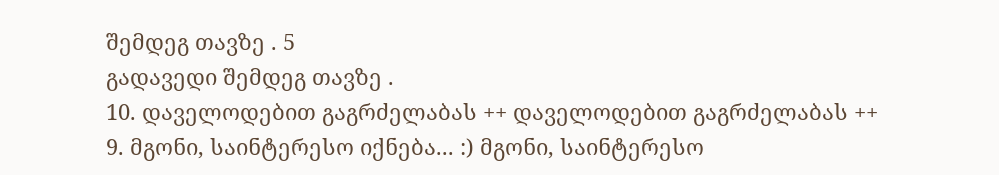შემდეგ თავზე . 5
გადავედი შემდეგ თავზე .
10. დაველოდებით გაგრძელაბას ++ დაველოდებით გაგრძელაბას ++
9. მგონი, საინტერესო იქნება... :) მგონი, საინტერესო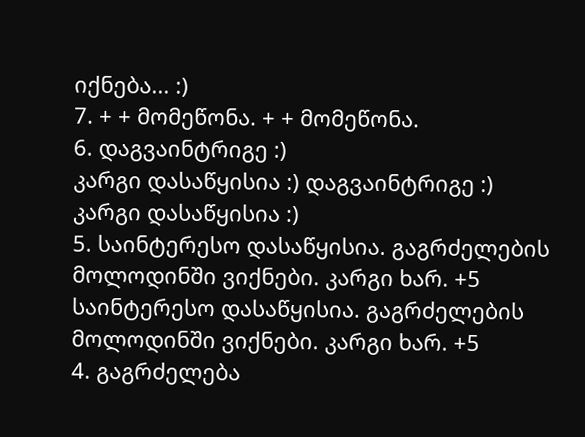იქნება... :)
7. + + მომეწონა. + + მომეწონა.
6. დაგვაინტრიგე :)
კარგი დასაწყისია :) დაგვაინტრიგე :)
კარგი დასაწყისია :)
5. საინტერესო დასაწყისია. გაგრძელების მოლოდინში ვიქნები. კარგი ხარ. +5 საინტერესო დასაწყისია. გაგრძელების მოლოდინში ვიქნები. კარგი ხარ. +5
4. გაგრძელება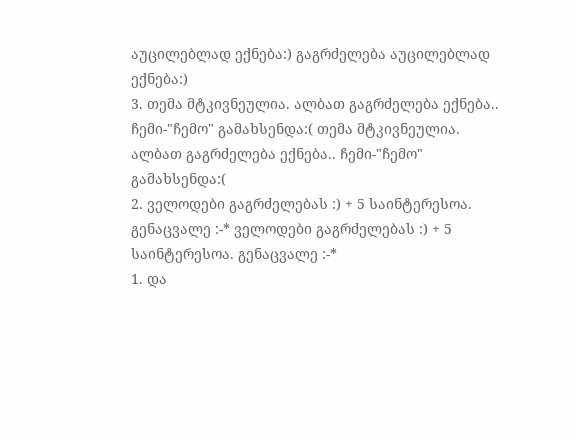აუცილებლად ექნება:) გაგრძელება აუცილებლად ექნება:)
3. თემა მტკივნეულია. ალბათ გაგრძელება ექნება.. ჩემი-"ჩემო" გამახსენდა:( თემა მტკივნეულია. ალბათ გაგრძელება ექნება.. ჩემი-"ჩემო" გამახსენდა:(
2. ველოდები გაგრძელებას :) + 5 საინტერესოა. გენაცვალე :-* ველოდები გაგრძელებას :) + 5 საინტერესოა. გენაცვალე :-*
1. და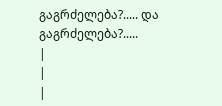გაგრძელება?..... და გაგრძელება?.....
|
|
|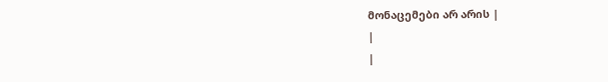მონაცემები არ არის |
|
|